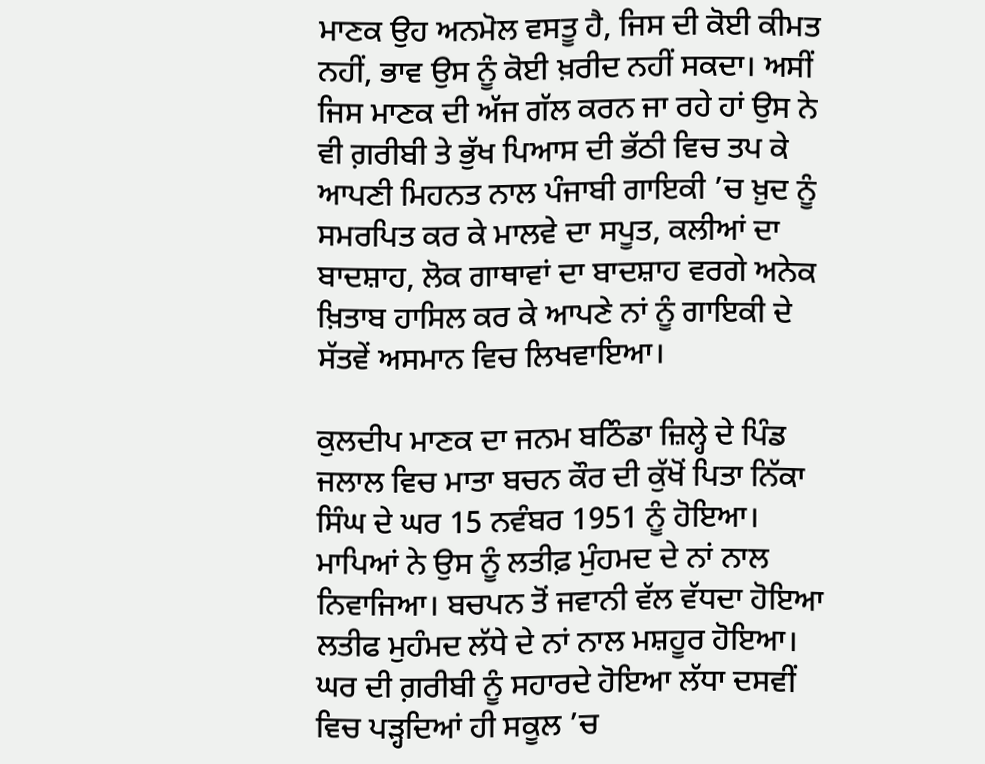ਮਾਣਕ ਉਹ ਅਨਮੋਲ ਵਸਤੂ ਹੈ, ਜਿਸ ਦੀ ਕੋਈ ਕੀਮਤ ਨਹੀਂ, ਭਾਵ ਉਸ ਨੂੰ ਕੋਈ ਖ਼ਰੀਦ ਨਹੀਂ ਸਕਦਾ। ਅਸੀਂ ਜਿਸ ਮਾਣਕ ਦੀ ਅੱਜ ਗੱਲ ਕਰਨ ਜਾ ਰਹੇ ਹਾਂ ਉਸ ਨੇ ਵੀ ਗ਼ਰੀਬੀ ਤੇ ਭੁੱਖ ਪਿਆਸ ਦੀ ਭੱਠੀ ਵਿਚ ਤਪ ਕੇ ਆਪਣੀ ਮਿਹਨਤ ਨਾਲ ਪੰਜਾਬੀ ਗਾਇਕੀ ’ਚ ਖ਼ੁਦ ਨੂੰ ਸਮਰਪਿਤ ਕਰ ਕੇ ਮਾਲਵੇ ਦਾ ਸਪੂਤ, ਕਲੀਆਂ ਦਾ ਬਾਦਸ਼ਾਹ, ਲੋਕ ਗਾਥਾਵਾਂ ਦਾ ਬਾਦਸ਼ਾਹ ਵਰਗੇ ਅਨੇਕ ਖ਼ਿਤਾਬ ਹਾਸਿਲ ਕਰ ਕੇ ਆਪਣੇ ਨਾਂ ਨੂੰ ਗਾਇਕੀ ਦੇ ਸੱਤਵੇਂ ਅਸਮਾਨ ਵਿਚ ਲਿਖਵਾਇਆ।

ਕੁਲਦੀਪ ਮਾਣਕ ਦਾ ਜਨਮ ਬਠਿੰਡਾ ਜ਼ਿਲ੍ਹੇ ਦੇ ਪਿੰਡ ਜਲਾਲ ਵਿਚ ਮਾਤਾ ਬਚਨ ਕੌਰ ਦੀ ਕੁੱਖੋਂ ਪਿਤਾ ਨਿੱਕਾ ਸਿੰਘ ਦੇ ਘਰ 15 ਨਵੰਬਰ 1951 ਨੂੰ ਹੋਇਆ। ਮਾਪਿਆਂ ਨੇ ਉਸ ਨੂੰ ਲਤੀਫ਼ ਮੁੰਹਮਦ ਦੇ ਨਾਂ ਨਾਲ ਨਿਵਾਜਿਆ। ਬਚਪਨ ਤੋਂ ਜਵਾਨੀ ਵੱਲ ਵੱਧਦਾ ਹੋਇਆ ਲਤੀਫ ਮੁਹੰਮਦ ਲੱਧੇ ਦੇ ਨਾਂ ਨਾਲ ਮਸ਼ਹੂਰ ਹੋਇਆ। ਘਰ ਦੀ ਗ਼ਰੀਬੀ ਨੂੰ ਸਹਾਰਦੇ ਹੋਇਆ ਲੱਧਾ ਦਸਵੀਂ ਵਿਚ ਪੜ੍ਹਦਿਆਂ ਹੀ ਸਕੂਲ ’ਚ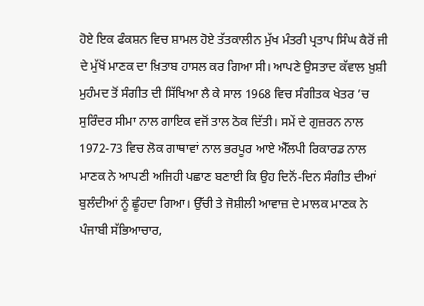ਹੋਏ ਇਕ ਫੰਕਸ਼ਨ ਵਿਚ ਸ਼ਾਮਲ ਹੋਏ ਤੱਤਕਾਲੀਨ ਮੁੱਖ ਮੰਤਰੀ ਪ੍ਰਤਾਪ ਸਿੰਘ ਕੈਰੋਂ ਜੀ ਦੇ ਮੁੱਖੋਂ ਮਾਣਕ ਦਾ ਖ਼ਿਤਾਬ ਹਾਸਲ ਕਰ ਗਿਆ ਸੀ। ਆਪਣੇ ਉਸਤਾਦ ਕੱਵਾਲ ਖ਼ੁਸ਼ੀ ਮੁਹੰਮਦ ਤੋਂ ਸੰਗੀਤ ਦੀ ਸਿੱਖਿਆ ਲੈ ਕੇ ਸਾਲ 1968 ਵਿਚ ਸੰਗੀਤਕ ਖੇਤਰ ’ਚ ਸੁਰਿੰਦਰ ਸੀਮਾ ਨਾਲ ਗਾਇਕ ਵਜੋਂ ਤਾਲ ਠੋਕ ਦਿੱਤੀ। ਸਮੇਂ ਦੇ ਗੁਜ਼ਰਨ ਨਾਲ 1972-73 ਵਿਚ ਲੋਕ ਗਾਥਾਵਾਂ ਨਾਲ ਭਰਪੂਰ ਆਏ ਐੱਲਪੀ ਰਿਕਾਰਡ ਨਾਲ ਮਾਣਕ ਨੇ ਆਪਣੀ ਅਜਿਹੀ ਪਛਾਣ ਬਣਾਈ ਕਿ ਉਹ ਦਿਨੋਂ-ਦਿਨ ਸੰਗੀਤ ਦੀਆਂ ਬੁਲੰਦੀਆਂ ਨੂੰ ਛੂੰਹਦਾ ਗਿਆ। ਉੱਚੀ ਤੇ ਜੋਸ਼ੀਲੀ ਆਵਾਜ਼ ਦੇ ਮਾਲਕ ਮਾਣਕ ਨੇ ਪੰਜਾਬੀ ਸੱਭਿਆਚਾਰ,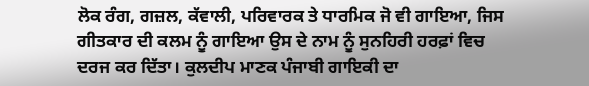ਲੋਕ ਰੰਗ, ਗਜ਼ਲ, ਕੱਵਾਲੀ, ਪਰਿਵਾਰਕ ਤੇ ਧਾਰਮਿਕ ਜੋ ਵੀ ਗਾਇਆ, ਜਿਸ ਗੀਤਕਾਰ ਦੀ ਕਲਮ ਨੂੰ ਗਾਇਆ ਉਸ ਦੇ ਨਾਮ ਨੂੰ ਸੁਨਹਿਰੀ ਹਰਫ਼ਾਂ ਵਿਚ ਦਰਜ ਕਰ ਦਿੱਤਾ। ਕੁਲਦੀਪ ਮਾਣਕ ਪੰਜਾਬੀ ਗਾਇਕੀ ਦਾ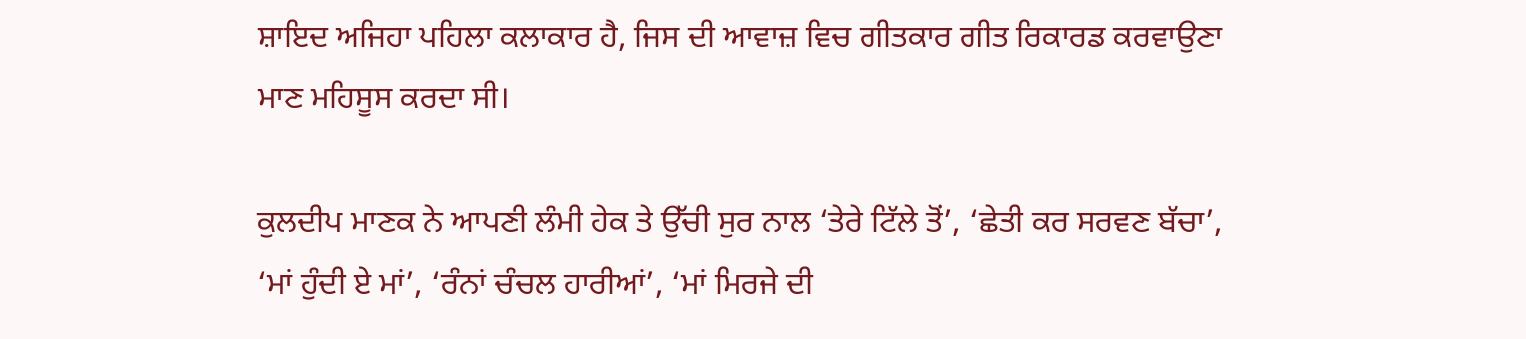ਸ਼ਾਇਦ ਅਜਿਹਾ ਪਹਿਲਾ ਕਲਾਕਾਰ ਹੈ, ਜਿਸ ਦੀ ਆਵਾਜ਼ ਵਿਚ ਗੀਤਕਾਰ ਗੀਤ ਰਿਕਾਰਡ ਕਰਵਾਉਣਾ ਮਾਣ ਮਹਿਸੂਸ ਕਰਦਾ ਸੀ।

ਕੁਲਦੀਪ ਮਾਣਕ ਨੇ ਆਪਣੀ ਲੰਮੀ ਹੇਕ ਤੇ ਉੱਚੀ ਸੁਰ ਨਾਲ ‘ਤੇਰੇ ਟਿੱਲੇ ਤੋਂ’, ‘ਛੇਤੀ ਕਰ ਸਰਵਣ ਬੱਚਾ’, ‘ਮਾਂ ਹੁੰਦੀ ਏ ਮਾਂ’, ‘ਰੰਨਾਂ ਚੰਚਲ ਹਾਰੀਆਂ’, ‘ਮਾਂ ਮਿਰਜੇ ਦੀ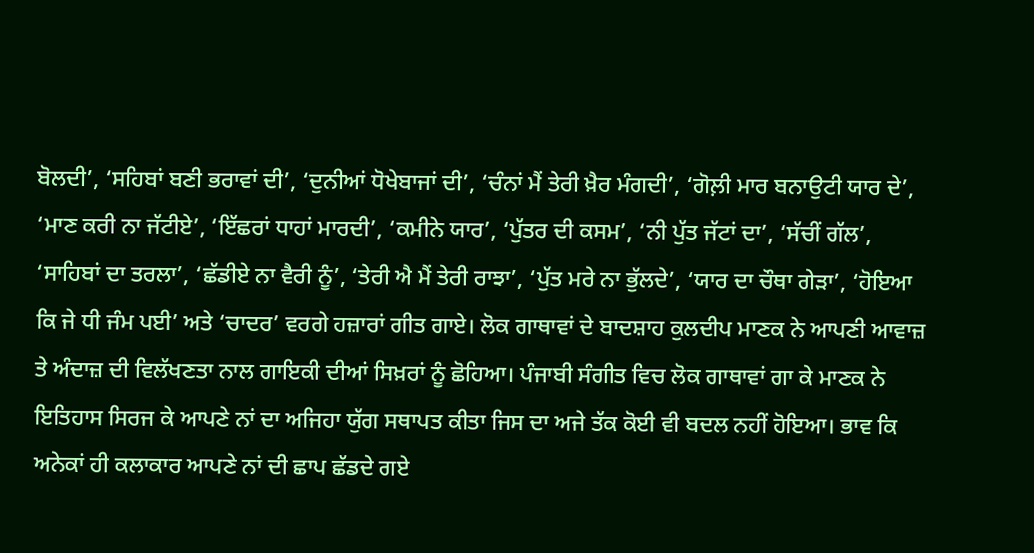ਬੋਲਦੀ’, ‘ਸਹਿਬਾਂ ਬਣੀ ਭਰਾਵਾਂ ਦੀ’, ‘ਦੁਨੀਆਂ ਧੋਖੇਬਾਜਾਂ ਦੀ’, ‘ਚੰਨਾਂ ਮੈਂ ਤੇਰੀ ਖ਼ੈਰ ਮੰਗਦੀ’, ‘ਗੋਲ਼ੀ ਮਾਰ ਬਨਾਉਟੀ ਯਾਰ ਦੇ’, ‘ਮਾਣ ਕਰੀ ਨਾ ਜੱਟੀਏ’, ‘ਇੱਛਰਾਂ ਧਾਹਾਂ ਮਾਰਦੀ’, ‘ਕਮੀਨੇ ਯਾਰ’, ‘ਪੁੱਤਰ ਦੀ ਕਸਮ’, ‘ਨੀ ਪੁੱਤ ਜੱਟਾਂ ਦਾ’, ‘ਸੱਚੀਂ ਗੱਲ’, ‘ਸਾਹਿਬਾਂ ਦਾ ਤਰਲਾ’, ‘ਛੱਡੀਏ ਨਾ ਵੈਰੀ ਨੂੰ’, ‘ਤੇਰੀ ਐ ਮੈਂ ਤੇਰੀ ਰਾਝਾ’, ‘ਪੁੱਤ ਮਰੇ ਨਾ ਭੁੱਲਦੇ’, ‘ਯਾਰ ਦਾ ਚੌਥਾ ਗੇੜਾ’, ‘ਹੋਇਆ ਕਿ ਜੇ ਧੀ ਜੰਮ ਪਈ’ ਅਤੇ ‘ਚਾਦਰ’ ਵਰਗੇ ਹਜ਼ਾਰਾਂ ਗੀਤ ਗਾਏ। ਲੋਕ ਗਾਥਾਵਾਂ ਦੇ ਬਾਦਸ਼ਾਹ ਕੁਲਦੀਪ ਮਾਣਕ ਨੇ ਆਪਣੀ ਆਵਾਜ਼ ਤੇ ਅੰਦਾਜ਼ ਦੀ ਵਿਲੱਖਣਤਾ ਨਾਲ ਗਾਇਕੀ ਦੀਆਂ ਸਿਖ਼ਰਾਂ ਨੂੰ ਛੋਹਿਆ। ਪੰਜਾਬੀ ਸੰਗੀਤ ਵਿਚ ਲੋਕ ਗਾਥਾਵਾਂ ਗਾ ਕੇ ਮਾਣਕ ਨੇ ਇਤਿਹਾਸ ਸਿਰਜ ਕੇ ਆਪਣੇ ਨਾਂ ਦਾ ਅਜਿਹਾ ਯੁੱਗ ਸਥਾਪਤ ਕੀਤਾ ਜਿਸ ਦਾ ਅਜੇ ਤੱਕ ਕੋਈ ਵੀ ਬਦਲ ਨਹੀਂ ਹੋਇਆ। ਭਾਵ ਕਿ ਅਨੇਕਾਂ ਹੀ ਕਲਾਕਾਰ ਆਪਣੇ ਨਾਂ ਦੀ ਛਾਪ ਛੱਡਦੇ ਗਏ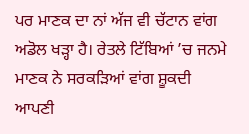ਪਰ ਮਾਣਕ ਦਾ ਨਾਂ ਅੱਜ ਵੀ ਚੱਟਾਨ ਵਾਂਗ ਅਡੋਲ ਖੜ੍ਹਾ ਹੈ। ਰੇਤਲੇ ਟਿੱਬਿਆਂ ’ਚ ਜਨਮੇ ਮਾਣਕ ਨੇ ਸਰਕੜਿਆਂ ਵਾਂਗ ਸ਼ੂਕਦੀ ਆਪਣੀ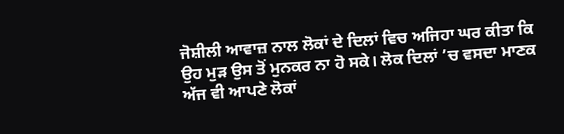ਜੋਸ਼ੀਲੀ ਆਵਾਜ਼ ਨਾਲ ਲੋਕਾਂ ਦੇ ਦਿਲਾਂ ਵਿਚ ਅਜਿਹਾ ਘਰ ਕੀਤਾ ਕਿ ਉਹ ਮੁੜ ਉਸ ਤੋਂ ਮੁਨਕਰ ਨਾ ਹੋ ਸਕੇ। ਲੋਕ ਦਿਲਾਂ ’ਚ ਵਸਦਾ ਮਾਣਕ ਅੱਜ ਵੀ ਆਪਣੇ ਲੋਕਾਂ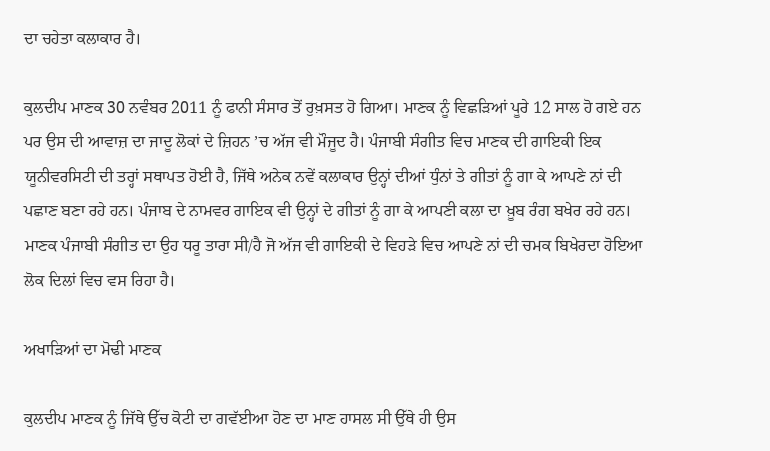ਦਾ ਚਹੇਤਾ ਕਲਾਕਾਰ ਹੈ।

ਕੁਲਦੀਪ ਮਾਣਕ 30 ਨਵੰਬਰ 2011 ਨੂੰ ਫਾਨੀ ਸੰਸਾਰ ਤੋਂ ਰੁਖ਼ਸਤ ਹੋ ਗਿਆ। ਮਾਣਕ ਨੂੰ ਵਿਛੜਿਆਂ ਪੂਰੇ 12 ਸਾਲ ਹੋ ਗਏ ਹਨ ਪਰ ਉਸ ਦੀ ਆਵਾਜ਼ ਦਾ ਜਾਦੂ ਲੋਕਾਂ ਦੇ ਜ਼ਿਹਨ ’ਚ ਅੱਜ ਵੀ ਮੌਜੂਦ ਹੈ। ਪੰਜਾਬੀ ਸੰਗੀਤ ਵਿਚ ਮਾਣਕ ਦੀ ਗਾਇਕੀ ਇਕ ਯੂਨੀਵਰਸਿਟੀ ਦੀ ਤਰ੍ਹਾਂ ਸਥਾਪਤ ਹੋਈ ਹੈ, ਜਿੱਥੇ ਅਨੇਕ ਨਵੇਂ ਕਲਾਕਾਰ ਉਨ੍ਹਾਂ ਦੀਆਂ ਧੁੰਨਾਂ ਤੇ ਗੀਤਾਂ ਨੂੰ ਗਾ ਕੇ ਆਪਣੇ ਨਾਂ ਦੀ ਪਛਾਣ ਬਣਾ ਰਹੇ ਹਨ। ਪੰਜਾਬ ਦੇ ਨਾਮਵਰ ਗਾਇਕ ਵੀ ਉਨ੍ਹਾਂ ਦੇ ਗੀਤਾਂ ਨੂੰ ਗਾ ਕੇ ਆਪਣੀ ਕਲਾ ਦਾ ਖ਼ੂਬ ਰੰਗ ਬਖੇਰ ਰਹੇ ਹਨ। ਮਾਣਕ ਪੰਜਾਬੀ ਸੰਗੀਤ ਦਾ ਉਹ ਧਰੂ ਤਾਰਾ ਸੀ/ਹੈ ਜੋ ਅੱਜ ਵੀ ਗਾਇਕੀ ਦੇ ਵਿਹੜੇ ਵਿਚ ਆਪਣੇ ਨਾਂ ਦੀ ਚਮਕ ਬਿਖੇਰਦਾ ਹੋਇਆ ਲੋਕ ਦਿਲਾਂ ਵਿਚ ਵਸ ਰਿਹਾ ਹੈ।

ਅਖਾੜਿਆਂ ਦਾ ਮੋਢੀ ਮਾਣਕ

ਕੁਲਦੀਪ ਮਾਣਕ ਨੂੰ ਜਿੱਥੇ ਉੱਚ ਕੋਟੀ ਦਾ ਗਵੱਈਆ ਹੋਣ ਦਾ ਮਾਣ ਹਾਸਲ ਸੀ ਉੱਥੇ ਹੀ ਉਸ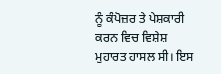ਨੂੰ ਕੰਪੋਜ਼ਰ ਤੇ ਪੇਸ਼ਕਾਰੀ ਕਰਨ ਵਿਚ ਵਿਸ਼ੇਸ਼ ਮੁਹਾਰਤ ਹਾਸਲ ਸੀ। ਇਸ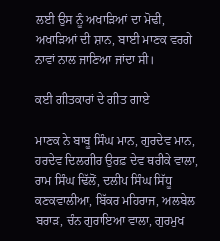ਲਈ ਉਸ ਨੂੰ ਅਖਾੜਿਆਂ ਦਾ ਮੋਢੀ, ਅਖਾੜਿਆਂ ਦੀ ਸ਼ਾਨ, ਬਾਈ ਮਾਣਕ ਵਰਗੇ ਨਾਵਾਂ ਨਾਲ ਜਾਣਿਆ ਜਾਂਦਾ ਸੀ।

ਕਈ ਗੀਤਕਾਰਾਂ ਦੇ ਗੀਤ ਗਾਏ

ਮਾਣਕ ਨੇ ਬਾਬੂ ਸਿੰਘ ਮਾਨ, ਗੁਰਦੇਵ ਮਾਨ, ਹਰਦੇਵ ਦਿਲਗੀਰ ਉਰਫ਼ ਦੇਵ ਥਰੀਕੇ ਵਾਲਾ, ਰਾਮ ਸਿੰਘ ਢਿੱਲੋਂ, ਦਲੀਪ ਸਿੰਘ ਸਿੱਧੂ ਕਣਕਵਾਲੀਆ, ਬਿੱਕਰ ਮਹਿਰਾਜ, ਅਲਬੇਲ ਬਰਾੜ, ਚੰਨ ਗੁਰਾਇਆ ਵਾਲਾ, ਗੁਰਮੁਖ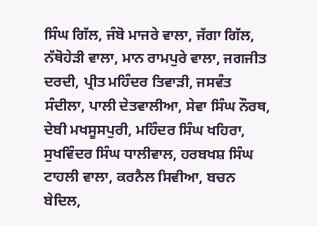ਸਿੰਘ ਗਿੱਲ, ਜੰਬੋ ਮਾਜਰੇ ਵਾਲਾ, ਜੱਗਾ ਗਿੱਲ, ਨੱਥੋਹੇੜੀ ਵਾਲਾ, ਮਾਨ ਰਾਮਪੁਰੇ ਵਾਲਾ, ਜਗਜੀਤ ਦਰਦੀ, ਪ੍ਰੀਤ ਮਹਿੰਦਰ ਤਿਵਾੜੀ, ਜਸਵੰਤ ਸੰਦੀਲਾ, ਪਾਲੀ ਦੇਤਵਾਲੀਆ, ਸੇਵਾ ਸਿੰਘ ਨੌਰਥ, ਦੇਬੀ ਮਖਸੂਸਪੁਰੀ, ਮਹਿੰਦਰ ਸਿੰਘ ਖਹਿਰਾ, ਸੁਖਵਿੰਦਰ ਸਿੰਘ ਧਾਲੀਵਾਲ, ਹਰਬਖਸ਼ ਸਿੰਘ ਟਾਹਲੀ ਵਾਲਾ, ਕਰਨੈਲ ਸਿਵੀਆ, ਬਚਨ ਬੇਦਿਲ,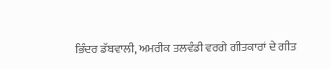ਭਿੰਦਰ ਡੱਬਵਾਲੀ, ਅਮਰੀਕ ਤਲਵੰਡੀ ਵਰਗੇ ਗੀਤਕਾਰਾਂ ਦੇ ਗੀਤ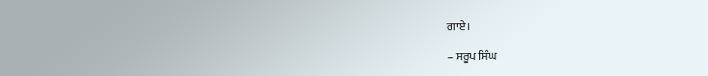ਗਾਏ।

– ਸਰੂਪ ਸਿੰਘ